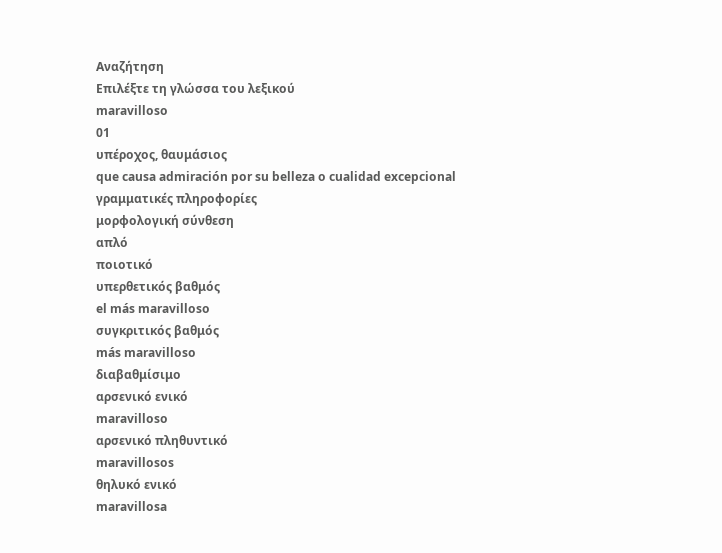Αναζήτηση
Επιλέξτε τη γλώσσα του λεξικού
maravilloso
01
υπέροχος, θαυμάσιος
que causa admiración por su belleza o cualidad excepcional
γραμματικές πληροφορίες
μορφολογική σύνθεση
απλό
ποιοτικό
υπερθετικός βαθμός
el más maravilloso
συγκριτικός βαθμός
más maravilloso
διαβαθμίσιμο
αρσενικό ενικό
maravilloso
αρσενικό πληθυντικό
maravillosos
θηλυκό ενικό
maravillosa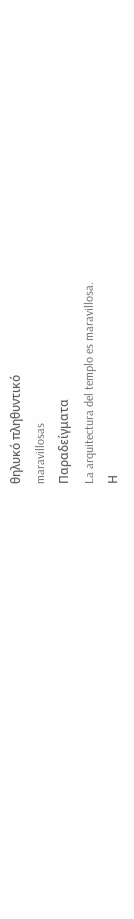θηλυκό πληθυντικό
maravillosas
Παραδείγματα
La arquitectura del templo es maravillosa.
Η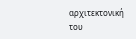αρχιτεκτονική του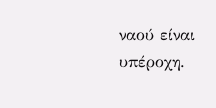ναού είναι υπέροχη.